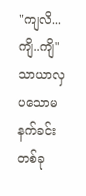"ကျလိ...ကျိ..ကျိ"
သာယာလှပသောမနက်ခင်းတစ်ခု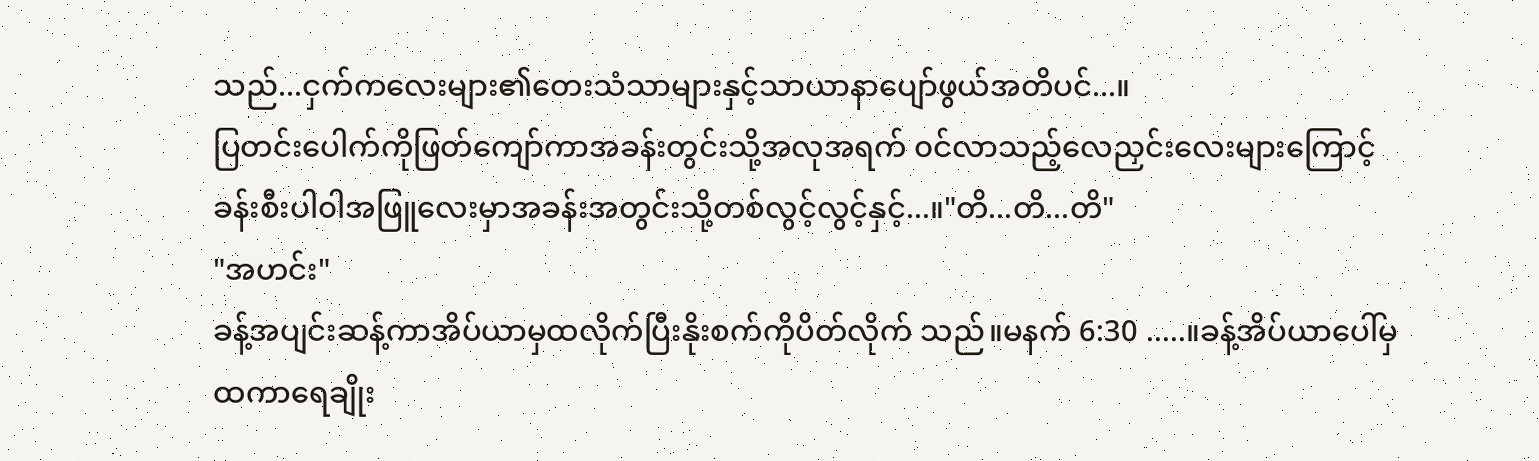သည်...ငှက်ကလေးများ၏တေးသံသာများနှင့်သာယာနာပျော်ဖွယ်အတိပင်...။
ပြတင်းပေါက်ကိုဖြတ်ကျော်ကာအခန်းတွင်းသို့အလုအရက် ၀င်လာသည့်လေညှင်းလေးများကြောင့် ခန်းစီးပါ၀ါအဖြူလေးမှာအခန်းအတွင်းသို့တစ်လွင့်လွင့်နှင့်...။"တိ...တိ...တိ"
"အဟင်း"
ခန့်အပျင်းဆန့်ကာအိပ်ယာမှထလိုက်ပြီးနိုးစက်ကိုပိတ်လိုက် သည်။မနက် 6:30 .....။ခန့်အိပ်ယာပေါ်မှထကာရေချိုး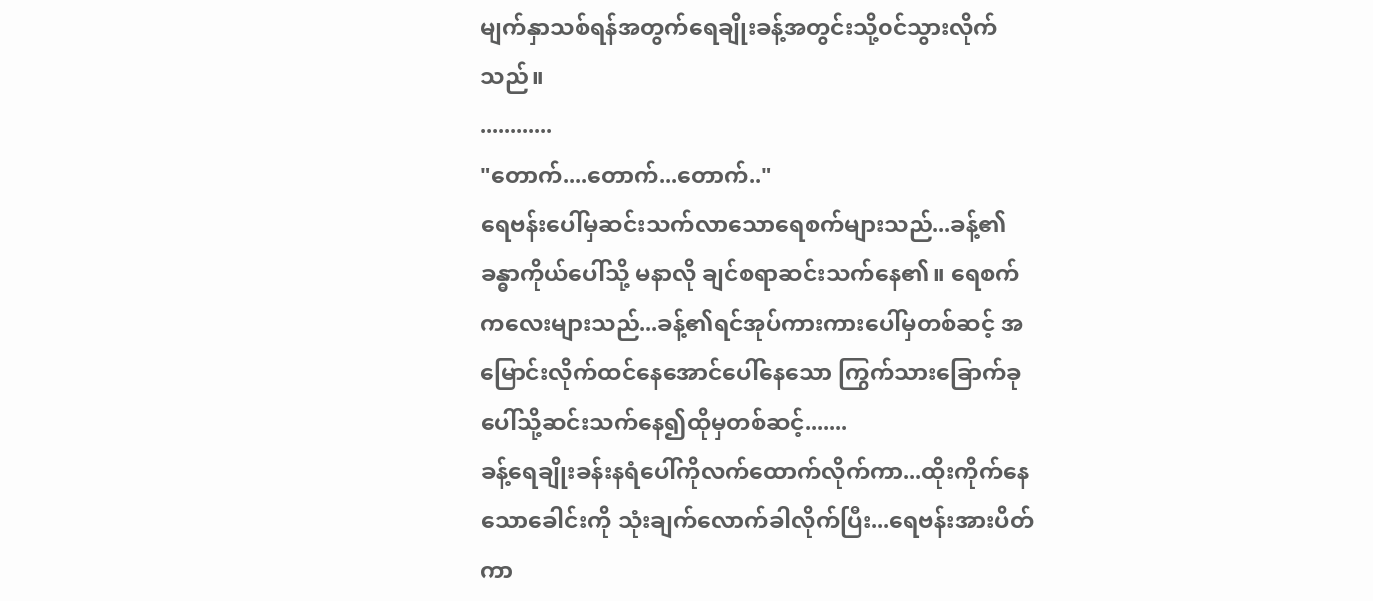မျက်နှာသစ်ရန်အတွက်ရေချိုးခန့်အတွင်းသို့၀င်သွားလိုက်သည်။
............
"တောက်....တောက်...တောက်.."
ရေဗန်းပေါ်မှဆင်းသက်လာသောရေစက်များသည်...ခန့်၏ခန္ဓာကိုယ်ပေါ်သို့ မနာလို ချင်စရာဆင်းသက်နေ၏။ ရေစက်ကလေးများသည်...ခန့်၏ရင်အုပ်ကားကားပေါ်မှတစ်ဆင့် အမြောင်းလိုက်ထင်နေအောင်ပေါ်နေသော ကြွက်သားခြောက်ခုပေါ်သို့ဆင်းသက်နေ၍ထိုမှတစ်ဆင့်.......
ခန့်ရေချိုးခန်းနရံပေါ်ကိုလက်ထောက်လိုက်ကာ...ထိုးကိုက်နေသောခေါင်းကို သုံးချက်လောက်ခါလိုက်ပြီး...ရေဗန်းအားပိတ်ကာ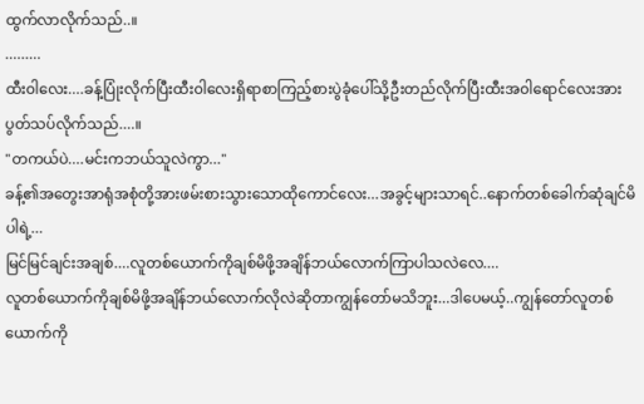ထွက်လာလိုက်သည်..။
.........
ထီး၀ါလေး....ခန့်ပြုံးလိုက်ပြီးထီး၀ါလေးရှိရာစာကြည့်စားပွဲခုံပေါ်သို့ဦးတည်လိုက်ပြီးထီးအ၀ါရောင်လေးအားပွတ်သပ်လိုက်သည်....။
"တကယ်ပဲ....မင်းကဘယ်သူလဲကွာ..."
ခန့်၏အတွေးအာရုံအစုံတို့အားဖမ်းစားသွားသောထိုကောင်လေး...အခွင့်များသာရင်..နောက်တစ်ခေါက်ဆုံချင်မိပါရဲ့...
မြင်မြင်ချင်းအချစ်....လူတစ်ယောက်ကိုချစ်မိဖို့အချိန်ဘယ်လောက်ကြာပါသလဲလေ....
လူတစ်ယောက်ကိုချစ်မိဖို့အချိန်ဘယ်လောက်လိုလဲဆိုတာကျွန်တော်မသိဘူး...ဒါပေမယ့်..ကျွန်တော်လူတစ်ယောက်ကို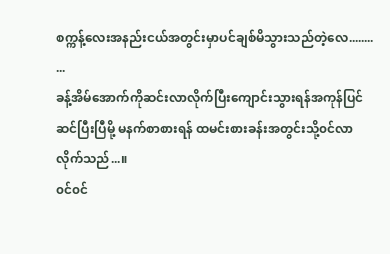စက္ကန့်လေးအနည်းငယ်အတွင်းမှာပင်ချစ်မိသွားသည်တဲ့လေ........
...
ခန့်အိမ်အောက်ကိုဆင်းလာလိုက်ပြီးကျောင်းသွားရန်အကုန်ပြင်ဆင်ပြီးပြီမို့ မနက်စာစားရန် ထမင်းစားခန်းအတွင်းသို့၀င်လာလိုက်သည်...။
၀င်၀င်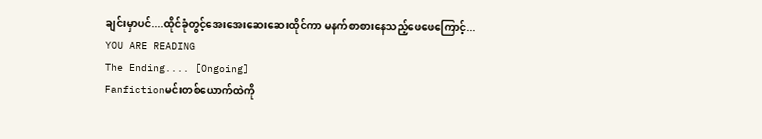ချင်းမှာပင်....ထိုင်ခုံတွင့်အေးအေးဆေးဆေးထိုင်ကာ မနက်စာစားနေသည့်ဖေဖေကြောင့်...
YOU ARE READING
The Ending.... [Ongoing]
Fanfictionမင်းတစ်ယောက်ထဲကို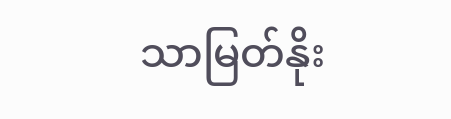သာမြတ်နိုး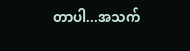တာပါ...အသက်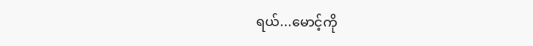ရယ်...မောင့်ကို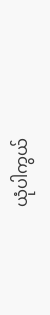ယုံပါကွယ်